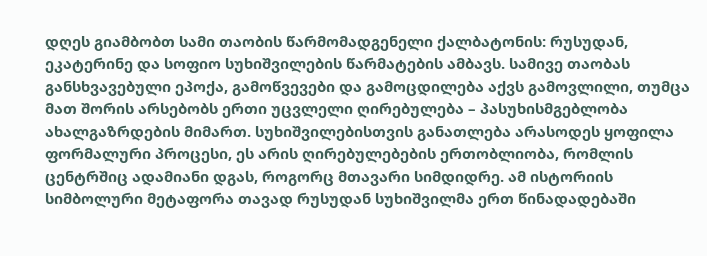დღეს გიამბობთ სამი თაობის წარმომადგენელი ქალბატონის: რუსუდან, ეკატერინე და სოფიო სუხიშვილების წარმატების ამბავს. სამივე თაობას განსხვავებული ეპოქა, გამოწვევები და გამოცდილება აქვს გამოვლილი, თუმცა მათ შორის არსებობს ერთი უცვლელი ღირებულება – პასუხისმგებლობა ახალგაზრდების მიმართ. სუხიშვილებისთვის განათლება არასოდეს ყოფილა ფორმალური პროცესი, ეს არის ღირებულებების ერთობლიობა, რომლის ცენტრშიც ადამიანი დგას, როგორც მთავარი სიმდიდრე. ამ ისტორიის სიმბოლური მეტაფორა თავად რუსუდან სუხიშვილმა ერთ წინადადებაში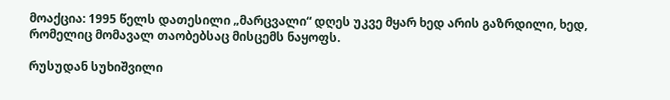მოაქცია: 1995 წელს დათესილი „მარცვალი“ დღეს უკვე მყარ ხედ არის გაზრდილი, ხედ, რომელიც მომავალ თაობებსაც მისცემს ნაყოფს.

რუსუდან სუხიშვილი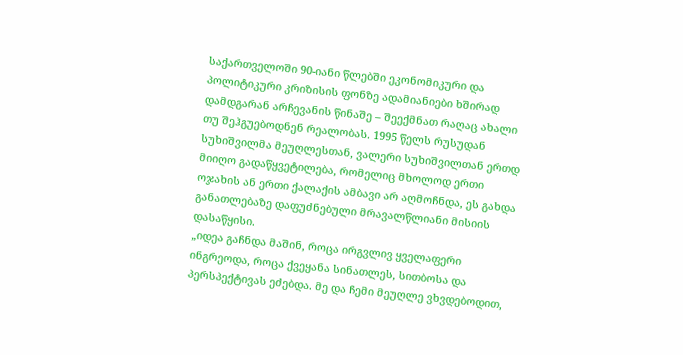საქართველოში 90-იანი წლებში ეკონომიკური და პოლიტიკური კრიზისის ფონზე ადამიანიები ხშირად დამდგარან არჩევანის წინაშე – შეექმნათ რაღაც ახალი თუ შეჰგუებოდნენ რეალობას. 1995 წელს რუსუდან სუხიშვილმა მეუღლესთან, ვალერი სუხიშვილთან ერთდ მიიღო გადაწყვეტილება, რომელიც მხოლოდ ერთი ოჯახის ან ერთი ქალაქის ამბავი არ აღმოჩნდა, ეს გახდა განათლებაზე დაფუძნებული მრავალწლიანი მისიის დასაწყისი.
„იდეა გაჩნდა მაშინ, როცა ირგვლივ ყველაფერი ინგრეოდა, როცა ქვეყანა სინათლეს, სითბოსა და პერსპექტივას ეძებდა. მე და ჩემი მეუღლე ვხვდებოდით,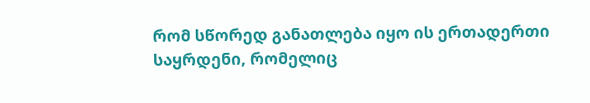რომ სწორედ განათლება იყო ის ერთადერთი საყრდენი, რომელიც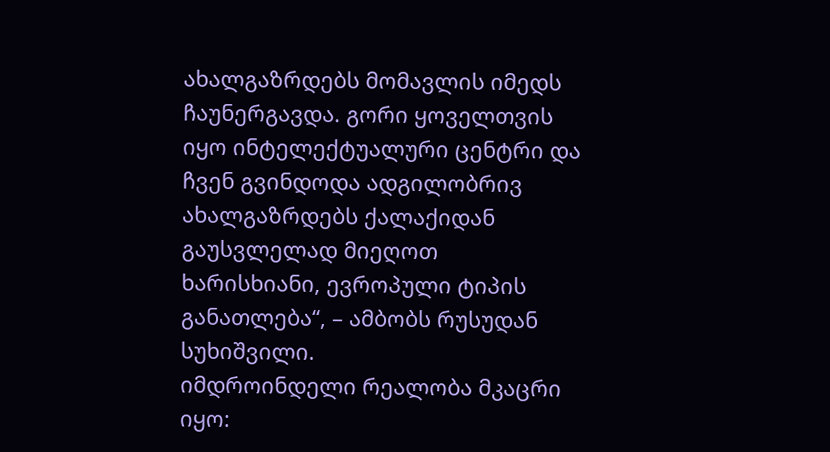ახალგაზრდებს მომავლის იმედს ჩაუნერგავდა. გორი ყოველთვის იყო ინტელექტუალური ცენტრი და ჩვენ გვინდოდა ადგილობრივ ახალგაზრდებს ქალაქიდან გაუსვლელად მიეღოთ ხარისხიანი, ევროპული ტიპის განათლება“, – ამბობს რუსუდან სუხიშვილი.
იმდროინდელი რეალობა მკაცრი იყო: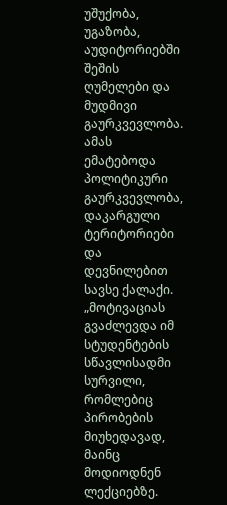უშუქობა, უგაზობა, აუდიტორიებში შეშის ღუმელები და მუდმივი გაურკვევლობა. ამას ემატებოდა პოლიტიკური გაურკვევლობა, დაკარგული ტერიტორიები და დევნილებით სავსე ქალაქი.
„მოტივაციას გვაძლევდა იმ სტუდენტების სწავლისადმი სურვილი, რომლებიც პირობების მიუხედავად, მაინც მოდიოდნენ ლექციებზე.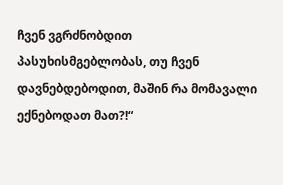ჩვენ ვგრძნობდით პასუხისმგებლობას, თუ ჩვენ დავნებდებოდით, მაშინ რა მომავალი ექნებოდათ მათ?!“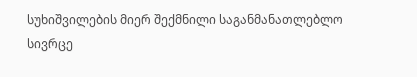სუხიშვილების მიერ შექმნილი საგანმანათლებლო სივრცე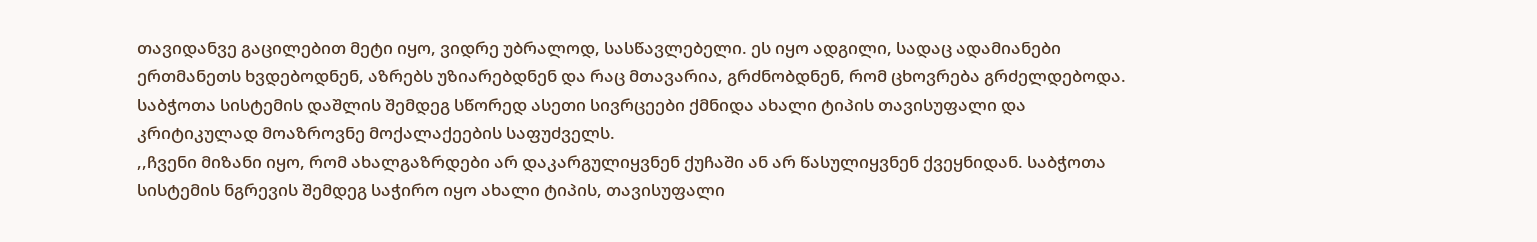თავიდანვე გაცილებით მეტი იყო, ვიდრე უბრალოდ, სასწავლებელი. ეს იყო ადგილი, სადაც ადამიანები ერთმანეთს ხვდებოდნენ, აზრებს უზიარებდნენ და რაც მთავარია, გრძნობდნენ, რომ ცხოვრება გრძელდებოდა. საბჭოთა სისტემის დაშლის შემდეგ სწორედ ასეთი სივრცეები ქმნიდა ახალი ტიპის თავისუფალი და კრიტიკულად მოაზროვნე მოქალაქეების საფუძველს.
,,ჩვენი მიზანი იყო, რომ ახალგაზრდები არ დაკარგულიყვნენ ქუჩაში ან არ წასულიყვნენ ქვეყნიდან. საბჭოთა სისტემის ნგრევის შემდეგ საჭირო იყო ახალი ტიპის, თავისუფალი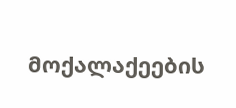მოქალაქეების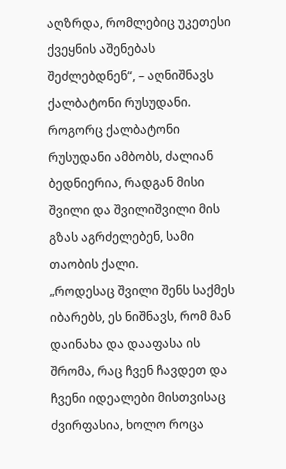აღზრდა, რომლებიც უკეთესი ქვეყნის აშენებას შეძლებდნენ“, – აღნიშნავს ქალბატონი რუსუდანი.
როგორც ქალბატონი რუსუდანი ამბობს, ძალიან ბედნიერია, რადგან მისი შვილი და შვილიშვილი მის გზას აგრძელებენ, სამი თაობის ქალი.
„როდესაც შვილი შენს საქმეს იბარებს, ეს ნიშნავს, რომ მან დაინახა და დააფასა ის შრომა, რაც ჩვენ ჩავდეთ და ჩვენი იდეალები მისთვისაც ძვირფასია, ხოლო როცა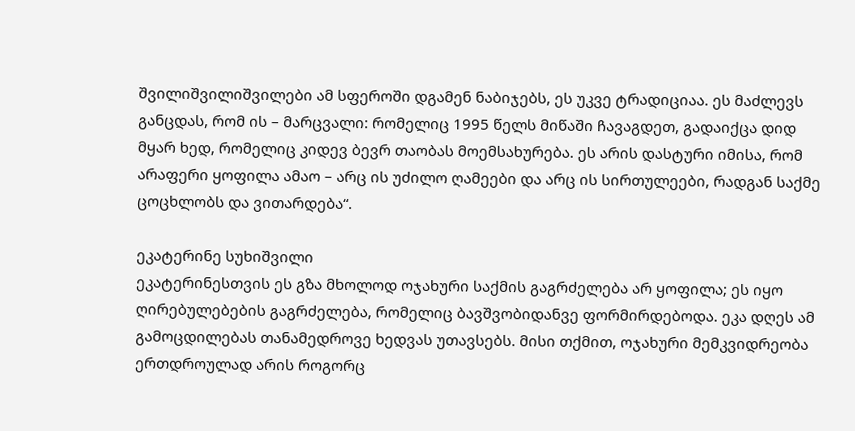შვილიშვილიშვილები ამ სფეროში დგამენ ნაბიჯებს, ეს უკვე ტრადიციაა. ეს მაძლევს განცდას, რომ ის – მარცვალი: რომელიც 1995 წელს მიწაში ჩავაგდეთ, გადაიქცა დიდ მყარ ხედ, რომელიც კიდევ ბევრ თაობას მოემსახურება. ეს არის დასტური იმისა, რომ არაფერი ყოფილა ამაო – არც ის უძილო ღამეები და არც ის სირთულეები, რადგან საქმე ცოცხლობს და ვითარდება“.

ეკატერინე სუხიშვილი
ეკატერინესთვის ეს გზა მხოლოდ ოჯახური საქმის გაგრძელება არ ყოფილა; ეს იყო ღირებულებების გაგრძელება, რომელიც ბავშვობიდანვე ფორმირდებოდა. ეკა დღეს ამ გამოცდილებას თანამედროვე ხედვას უთავსებს. მისი თქმით, ოჯახური მემკვიდრეობა ერთდროულად არის როგორც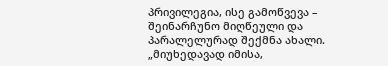პრივილეგია, ისე გამოწვევა – შეინარჩუნო მიღწეული და პარალელურად შექმნა ახალი.
„მიუხედავად იმისა,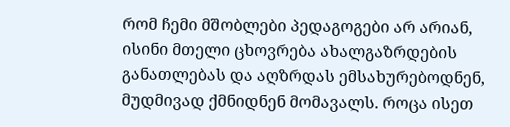რომ ჩემი მშობლები პედაგოგები არ არიან, ისინი მთელი ცხოვრება ახალგაზრდების განათლებას და აღზრდას ემსახურებოდნენ, მუდმივად ქმნიდნენ მომავალს. როცა ისეთ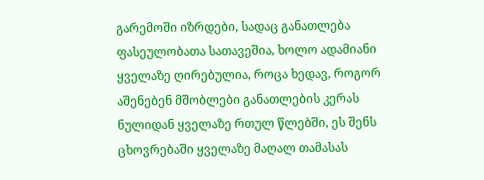გარემოში იზრდები, სადაც განათლება ფასეულობათა სათავეშია, ხოლო ადამიანი ყველაზე ღირებულია, როცა ხედავ, როგორ აშენებენ მშობლები განათლების კერას ნულიდან ყველაზე რთულ წლებში, ეს შენს ცხოვრებაში ყველაზე მაღალ თამასას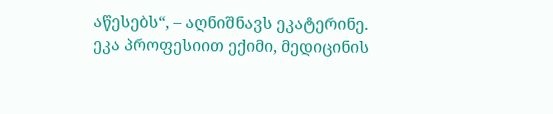აწესებს“, – აღნიშნავს ეკატერინე.
ეკა პროფესიით ექიმი, მედიცინის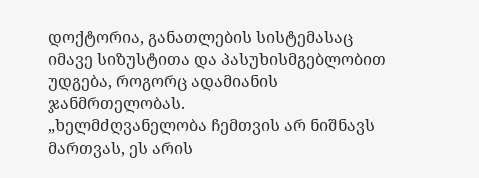დოქტორია, განათლების სისტემასაც იმავე სიზუსტითა და პასუხისმგებლობით უდგება, როგორც ადამიანის ჯანმრთელობას.
„ხელმძღვანელობა ჩემთვის არ ნიშნავს მართვას, ეს არის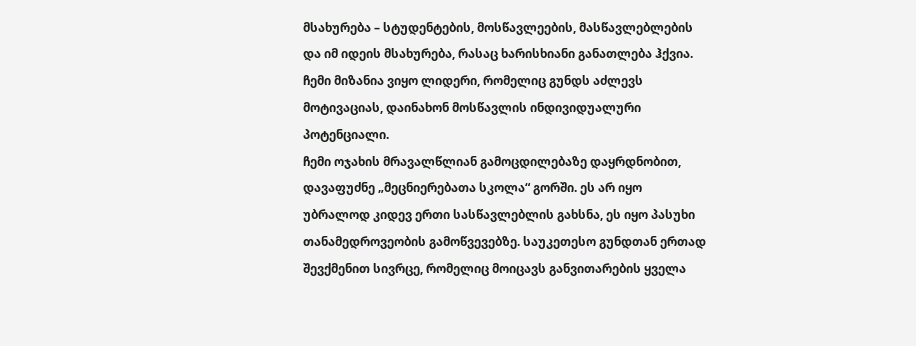მსახურება – სტუდენტების, მოსწავლეების, მასწავლებლების და იმ იდეის მსახურება, რასაც ხარისხიანი განათლება ჰქვია. ჩემი მიზანია ვიყო ლიდერი, რომელიც გუნდს აძლევს მოტივაციას, დაინახონ მოსწავლის ინდივიდუალური პოტენციალი.
ჩემი ოჯახის მრავალწლიან გამოცდილებაზე დაყრდნობით, დავაფუძნე „მეცნიერებათა სკოლა“ გორში. ეს არ იყო უბრალოდ კიდევ ერთი სასწავლებლის გახსნა, ეს იყო პასუხი თანამედროვეობის გამოწვევებზე. საუკეთესო გუნდთან ერთად შევქმენით სივრცე, რომელიც მოიცავს განვითარების ყველა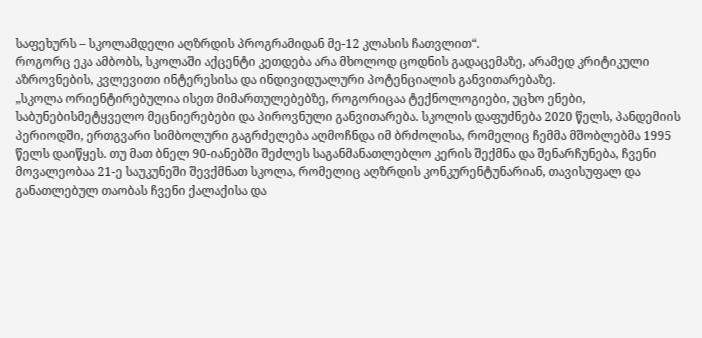საფეხურს – სკოლამდელი აღზრდის პროგრამიდან მე-12 კლასის ჩათვლით“.
როგორც ეკა ამბობს, სკოლაში აქცენტი კეთდება არა მხოლოდ ცოდნის გადაცემაზე, არამედ კრიტიკული აზროვნების, კვლევითი ინტერესისა და ინდივიდუალური პოტენციალის განვითარებაზე.
„სკოლა ორიენტირებულია ისეთ მიმართულებებზე, როგორიცაა ტექნოლოგიები, უცხო ენები, საბუნებისმეტყველო მეცნიერებები და პიროვნული განვითარება. სკოლის დაფუძნება 2020 წელს, პანდემიის პერიოდში, ერთგვარი სიმბოლური გაგრძელება აღმოჩნდა იმ ბრძოლისა, რომელიც ჩემმა მშობლებმა 1995 წელს დაიწყეს. თუ მათ ბნელ 90-იანებში შეძლეს საგანმანათლებლო კერის შექმნა და შენარჩუნება, ჩვენი მოვალეობაა 21-ე საუკუნეში შევქმნათ სკოლა, რომელიც აღზრდის კონკურენტუნარიან, თავისუფალ და განათლებულ თაობას ჩვენი ქალაქისა და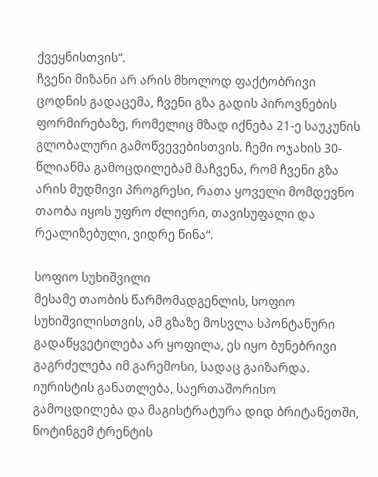ქვეყნისთვის“.
ჩვენი მიზანი არ არის მხოლოდ ფაქტობრივი ცოდნის გადაცემა, ჩვენი გზა გადის პიროვნების ფორმირებაზე, რომელიც მზად იქნება 21-ე საუკუნის გლობალური გამოწვევებისთვის. ჩემი ოჯახის 30-წლიანმა გამოცდილებამ მაჩვენა, რომ ჩვენი გზა არის მუდმივი პროგრესი, რათა ყოველი მომდევნო თაობა იყოს უფრო ძლიერი, თავისუფალი და რეალიზებული, ვიდრე წინა“.

სოფიო სუხიშვილი
მესამე თაობის წარმომადგენლის, სოფიო სუხიშვილისთვის, ამ გზაზე მოსვლა სპონტანური გადაწყვეტილება არ ყოფილა, ეს იყო ბუნებრივი გაგრძელება იმ გარემოსი, სადაც გაიზარდა.
იურისტის განათლება, საერთაშორისო გამოცდილება და მაგისტრატურა დიდ ბრიტანეთში, ნოტინგემ ტრენტის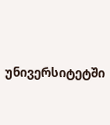უნივერსიტეტში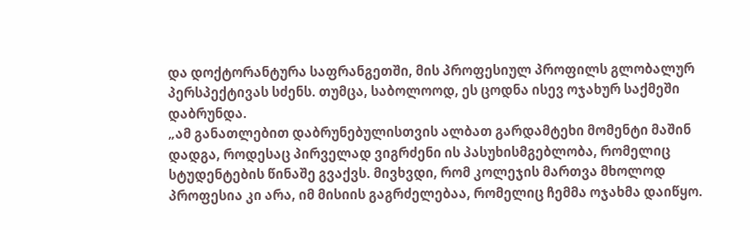და დოქტორანტურა საფრანგეთში, მის პროფესიულ პროფილს გლობალურ პერსპექტივას სძენს. თუმცა, საბოლოოდ, ეს ცოდნა ისევ ოჯახურ საქმეში დაბრუნდა.
„ამ განათლებით დაბრუნებულისთვის ალბათ გარდამტეხი მომენტი მაშინ დადგა, როდესაც პირველად ვიგრძენი ის პასუხისმგებლობა, რომელიც სტუდენტების წინაშე გვაქვს. მივხვდი, რომ კოლეჯის მართვა მხოლოდ პროფესია კი არა, იმ მისიის გაგრძელებაა, რომელიც ჩემმა ოჯახმა დაიწყო.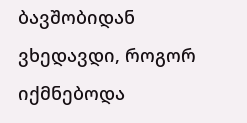ბავშობიდან ვხედავდი, როგორ იქმნებოდა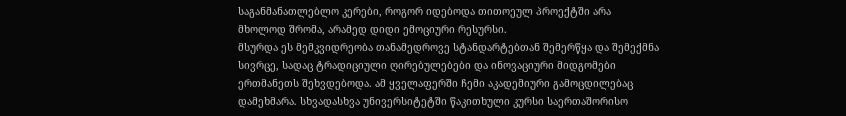საგანმანათლებლო კერები, როგორ იდებოდა თითოეულ პროექტში არა მხოლოდ შრომა, არამედ დიდი ემოციური რესურსი.
მსურდა ეს მემკვიდრეობა თანამედროვე სტანდარტებთან შემერწყა და შემექმნა სივრცე, სადაც ტრადიციული ღირებულებები და ინოვაციური მიდგომები ერთმანეთს შეხვდებოდა. ამ ყველაფერში ჩემი აკადემიური გამოცდილებაც დამეხმარა. სხვადასხვა უნივერსიტეტში წაკითხული კურსი საერთაშორისო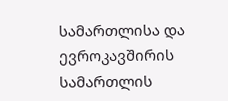სამართლისა და ევროკავშირის სამართლის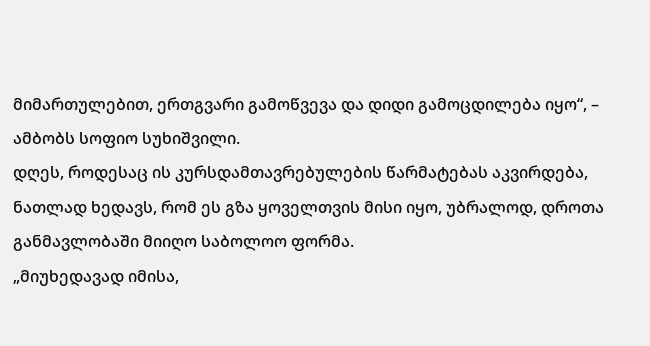მიმართულებით, ერთგვარი გამოწვევა და დიდი გამოცდილება იყო“, – ამბობს სოფიო სუხიშვილი.
დღეს, როდესაც ის კურსდამთავრებულების წარმატებას აკვირდება, ნათლად ხედავს, რომ ეს გზა ყოველთვის მისი იყო, უბრალოდ, დროთა განმავლობაში მიიღო საბოლოო ფორმა.
„მიუხედავად იმისა,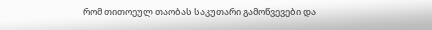რომ თითოეულ თაობას საკუთარი გამოწვევები და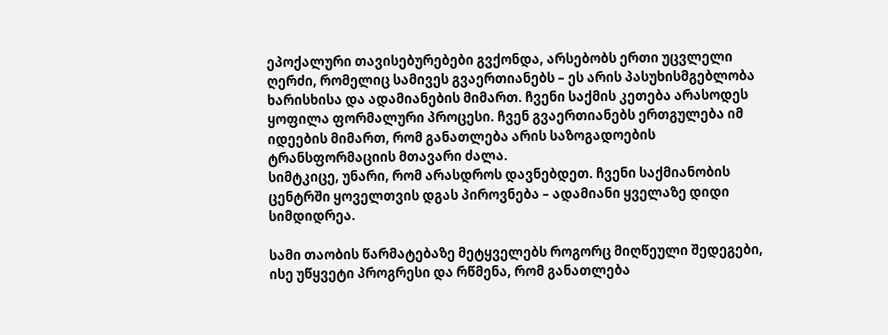ეპოქალური თავისებურებები გვქონდა, არსებობს ერთი უცვლელი ღერძი, რომელიც სამივეს გვაერთიანებს – ეს არის პასუხისმგებლობა ხარისხისა და ადამიანების მიმართ. ჩვენი საქმის კეთება არასოდეს ყოფილა ფორმალური პროცესი. ჩვენ გვაერთიანებს ერთგულება იმ იდეების მიმართ, რომ განათლება არის საზოგადოების ტრანსფორმაციის მთავარი ძალა.
სიმტკიცე, უნარი, რომ არასდროს დავნებდეთ. ჩვენი საქმიანობის ცენტრში ყოველთვის დგას პიროვნება – ადამიანი ყველაზე დიდი სიმდიდრეა.

სამი თაობის წარმატებაზე მეტყველებს როგორც მიღწეული შედეგები, ისე უწყვეტი პროგრესი და რწმენა, რომ განათლება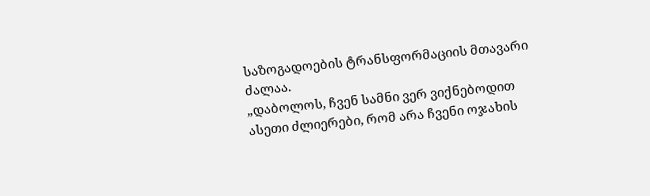საზოგადოების ტრანსფორმაციის მთავარი ძალაა.
„დაბოლოს, ჩვენ სამნი ვერ ვიქნებოდით ასეთი ძლიერები, რომ არა ჩვენი ოჯახის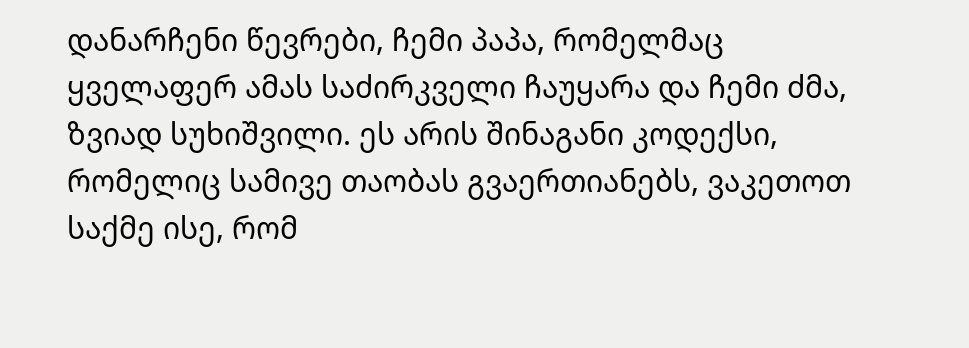დანარჩენი წევრები, ჩემი პაპა, რომელმაც ყველაფერ ამას საძირკველი ჩაუყარა და ჩემი ძმა, ზვიად სუხიშვილი. ეს არის შინაგანი კოდექსი, რომელიც სამივე თაობას გვაერთიანებს, ვაკეთოთ საქმე ისე, რომ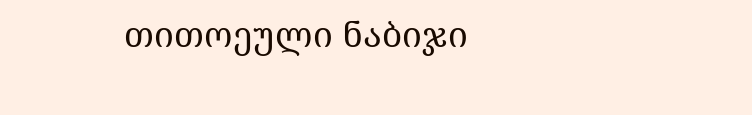თითოეული ნაბიჯი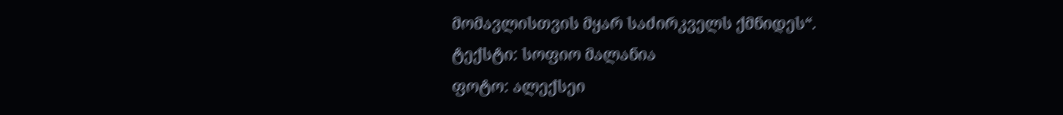მომავლისთვის მყარ საძირკველს ქმნიდეს“.
ტექსტი: სოფიო მალანია
ფოტო: ალექსეი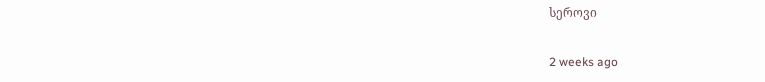სეროვი

2 weeks ago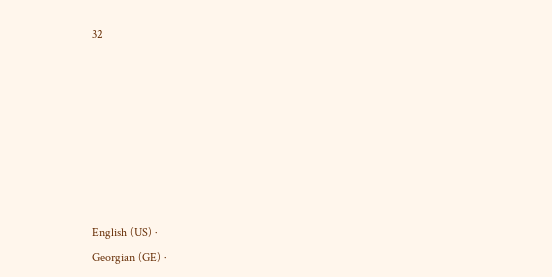32







English (US) ·
Georgian (GE) ·